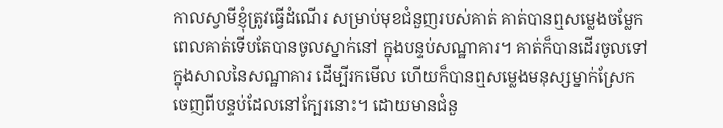កាលស្វាមីខ្ញុំត្រូវធ្វើដំណើរ សម្រាប់មុខជំនួញរបស់គាត់ គាត់បានឮសម្លេងចម្លែក ពេលគាត់ទើបតែបានចូលស្នាក់នៅ ក្នុងបន្ទប់សណ្ឋាគារ។ គាត់ក៏បានដើរចូលទៅក្នុងសាលនៃសណ្ឋាគារ ដើម្បីរកមើល ហើយក៏បានឮសម្លេងមនុស្សម្នាក់ស្រែក ចេញពីបន្ទប់ដែលនៅក្បែរនោះ។ ដោយមានជំនួ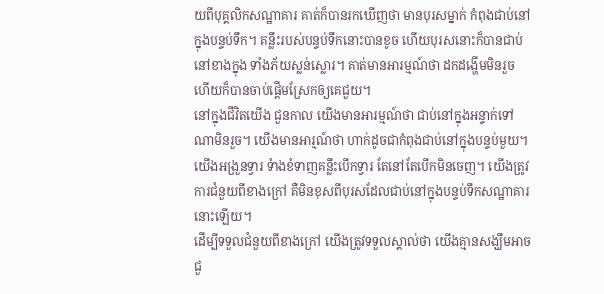យពីបុគ្គលិកសណ្ឋាគារ គាត់ក៏បានរកឃើញថា មានបុរសម្នាក់ កំពុងជាប់នៅក្នុងបន្ទប់ទឹក។ គន្លឹះរបស់បន្ទប់ទឹកនោះបានខូច ហើយបុរសនោះក៏បានជាប់នៅខាងក្នុង ទាំងភ័យស្លន់ស្លោរ។ គាត់មានអារម្មណ៍ថា ដកដង្ហើមមិនរួច ហើយក៏បានចាប់ផ្តើមស្រែកឲ្យគេជួយ។
នៅក្នុងជីវិតយើង ជួនកាល យើងមានអារម្មណ៍ថា ជាប់នៅក្នុងអន្ទាក់ទៅណាមិនរួច។ យើងមានអារ្មណ៍ថា ហាក់ដូចជាកំពុងជាប់នៅក្នុងបន្ទប់មួយ។ យើងអង្រួនទ្វារ ទំាងខំទាញគន្លឹះបើកទ្វារ តែនៅតែបើកមិនចេញ។ យើងត្រូវការជំនួយពីខាងក្រៅ គឺមិនខុសពីបុរសដែលជាប់នៅក្នុងបន្ទប់ទឹកសណ្ឋាគារនោះឡើយ។
ដើម្បីទទួលជំនួយពីខាងក្រៅ យើងត្រូវទទួលស្គាល់ថា យើងគ្មានសង្ឃឹមអាចជួ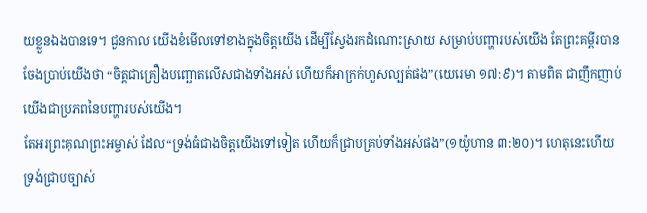យខ្លួនឯងបានទេ។ ជួនកាល យើងខំមើលទៅខាងក្នុងចិត្តយើង ដើម្បីស្វែងរកដំណោះស្រាយ សម្រាប់បញ្ហារបស់យើង តែព្រះគម្ពីរបានចែងប្រាប់យើងថា “ចិត្តជាគ្រឿងបញ្ឆោតលើសជាងទាំងអស់ ហើយក៏អាក្រក់ហួសល្បត់ផង”(យេរេមា ១៧:៩)។ តាមពិត ជាញឹកញាប់ យើងជាប្រភពនៃបញ្ហារបស់យើង។
តែអរព្រះគុណព្រះអម្ចាស់ ដែល“ទ្រង់ធំជាងចិត្តយើងទៅទៀត ហើយក៏ជ្រាបគ្រប់ទាំងអស់ផង”(១យ៉ូហាន ៣:២០)។ ហេតុនេះហើយ ទ្រង់ជ្រាបច្បាស់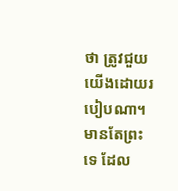ថា ត្រូវជួយយើងដោយរបៀបណា។ មានតែព្រះទេ ដែល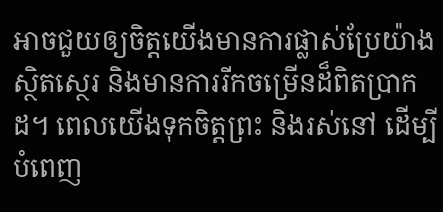អាចជួយឲ្យចិត្តយើងមានការផ្លាស់ប្រែយ៉ាងស្ថិតស្ថេរ និងមានការរីកចម្រើនដ៏ពិតបា្រកដ។ ពេលយើងទុកចិត្តព្រះ និងរស់នៅ ដើម្បីបំពេញ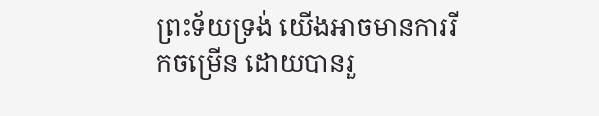ព្រះទ័យទ្រង់ យើងអាចមានការរីកចម្រើន ដោយបានរួ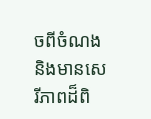ចពីចំណង និងមានសេរីភាពដ៏ពិ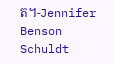ត។-Jennifer Benson Schuldt